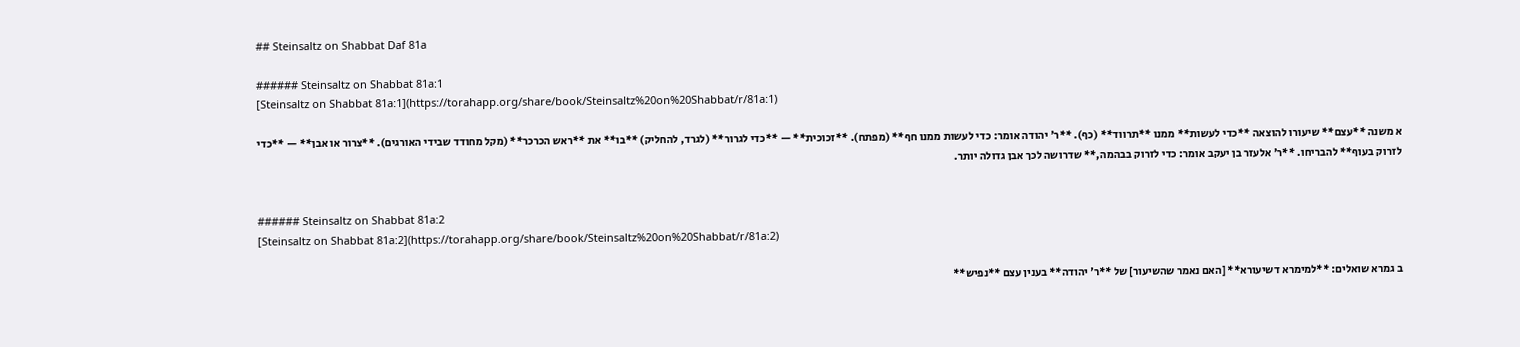## Steinsaltz on Shabbat Daf 81a

###### Steinsaltz on Shabbat 81a:1
[Steinsaltz on Shabbat 81a:1](https://torahapp.org/share/book/Steinsaltz%20on%20Shabbat/r/81a:1)

א משנה **עצם** שיעורו להוצאה **כדי לעשות** ממנו **תרווד** (כף). **ר' יהודה אומר: כדי לעשות ממנו חף** (מפתח). **זכוכית** — **כדי לגרור** (לגרד, להחליק) **בו** את **ראש הכרכר** (מקל מחודד שבידי האורגים). **צרור או אבן** — **כדי לזרוק בעוף** להבריחו. **ר' אלעזר בן יעקב אומר: כדי לזרוק בבהמה,** שדרושה לכך אבן גדולה יותר.


###### Steinsaltz on Shabbat 81a:2
[Steinsaltz on Shabbat 81a:2](https://torahapp.org/share/book/Steinsaltz%20on%20Shabbat/r/81a:2)

ב גמרא שואלים: **למימרא דשיעורא** [האם נאמר שהשיעור] של **ר' יהודה** בענין עצם **נפיש**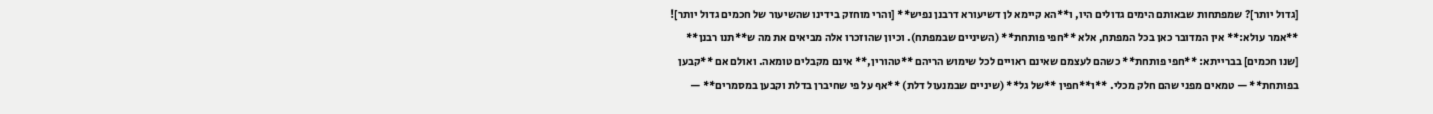[גדול יותר]? שמפתחות שבאותם הימים גדולים היו, ו**הא קיימא לן דשיעורא דרבנן נפיש** [והרי מוחזק בידינו שהשיעור של חכמים גדול יותר]! **אמר עולא:** אין המדובר כאן בכל המפתח, אלא **חפי פותחת** (השיניים שבמפתח). וכיון שהוזכרו אלה מביאים את מה ש**תנו רבנן** [שנו חכמים] בברייתא: **חפי פותחת** כשהם לעצמם שאינם ראויים לכל שימוש הריהם **טהורין,** אינם מקבלים טומאה. ואולם אם **קבען בפותחת** — טמאים מפני שהם חלק מכלי. **ו**חפין **של גל** (שיניים שבמנעול דלת) **אף על פי שחיברן בדלת וקבען במסמרים** —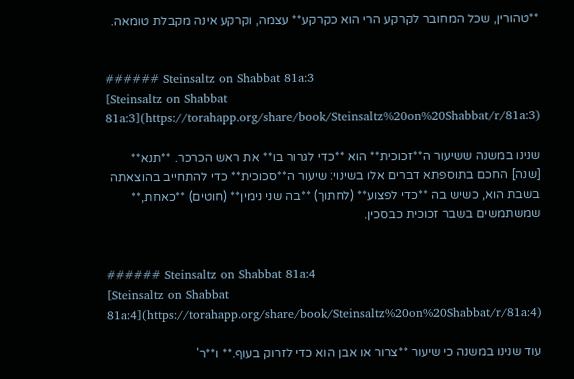**טהורין, שכל המחובר לקרקע הרי הוא כקרקע** עצמה, וקרקע אינה מקבלת טומאה.


###### Steinsaltz on Shabbat 81a:3
[Steinsaltz on Shabbat 81a:3](https://torahapp.org/share/book/Steinsaltz%20on%20Shabbat/r/81a:3)

שנינו במשנה ששיעור ה**זכוכית** הוא **כדי לגרור בו** את ראש הכרכר. **תנא** [שנה] החכם בתוספתא דברים אלו בשינוי: שיעור ה**סכוכית** כדי להתחייב בהוצאתה בשבת הוא, כשיש בה **כדי לפצוע** (לחתוך) **בה שני נימין** (חוטים) **כאחת,** שמשתמשים בשבר זכוכית כבסכין.


###### Steinsaltz on Shabbat 81a:4
[Steinsaltz on Shabbat 81a:4](https://torahapp.org/share/book/Steinsaltz%20on%20Shabbat/r/81a:4)

עוד שנינו במשנה כי שיעור **צרור או אבן הוא כדי לזרוק בעוף.** ו**ר'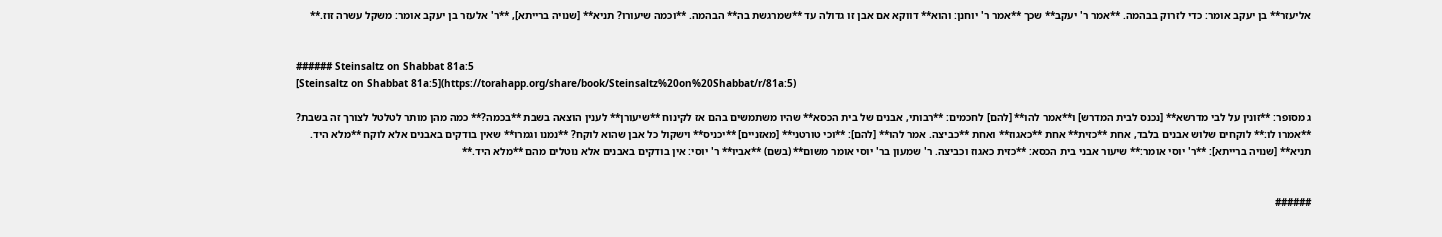אליעזר** בן יעקב אומר: כדי לזרוק בבהמה. **אמר ר' יעקב** שכך **אמר ר' יוחנן: והוא** דווקא אם אבן זו גדולה עד **שמרגשת בה** הבהמה. **וכמה שיעורו? תניא** [שנויה ברייתא], **ר' אלעזר בן יעקב אומר: משקל עשרה זוז.**


###### Steinsaltz on Shabbat 81a:5
[Steinsaltz on Shabbat 81a:5](https://torahapp.org/share/book/Steinsaltz%20on%20Shabbat/r/81a:5)

ג מסופר: **זונין על לבי מדרשא** [נכנס לבית המדרש] ו**אמר להו** [להם] לחכמים: **רבותי, אבנים של בית הכסא** שהיו משתמשים בהם אז לקינוח **שיעורן** לענין הוצאה בשבת **בכמה?** כמה מהן מותר לטלטל לצורך זה בשבת? **אמרו לו:** לוקחים שלוש אבנים בלבד, אחת **כזית** אחת **כאגוז** ואחת **כביצה. אמר להו** [להם]: **וכי טורטני** [מאזניים] **יכניס** וישקול כל אבן שהוא לוקח? **נמנו וגמרו** שאין בודקים באבנים אלא לוקח **מלא היד. תניא** [שנויה ברייתא]: **ר' יוסי אומר:** שיעור אבני בית הכסא: **כזית כאגוז וכביצה. ר' שמעון בר' יוסי אומר משום** (בשם) **אביו** ר' יוסי: אין בודקים באבנים אלא נוטלים מהם **מלא היד.**


######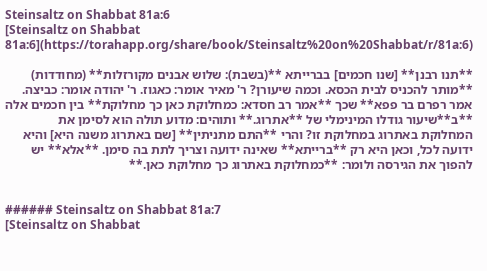Steinsaltz on Shabbat 81a:6
[Steinsaltz on Shabbat 81a:6](https://torahapp.org/share/book/Steinsaltz%20on%20Shabbat/r/81a:6)

**תנו רבנן** [שנו חכמים] בברייתא **(בשבת): שלוש אבנים מקורזלות** (מחודדות) **מותר להכניס לבית הכסא. וכמה שיעורן? ר' מאיר אומר: כאגוז. ר' יהודה אומר: כביצה. אמר רפרם בר פפא** שכך **אמר רב חסדא: כמחלוקת כאן כך מחלוקת** בין חכמים אלה **ב**שיעור גודלו המינימלי של **אתרוג.** ותוהים: מדוע תולה הוא לסימן את המחלוקת באתרוג במחלוקת זו? והרי **התם מתניתין** [שם באתרוג משנה היא] והיא ידועה לכל, וכאן היא רק **ברייתא** שאינה ידועה וצריך לתת בה סימן. **אלא** יש להפוך את הגירסה ולומר: **כמחלוקת באתרוג כך מחלוקת כאן.**


###### Steinsaltz on Shabbat 81a:7
[Steinsaltz on Shabbat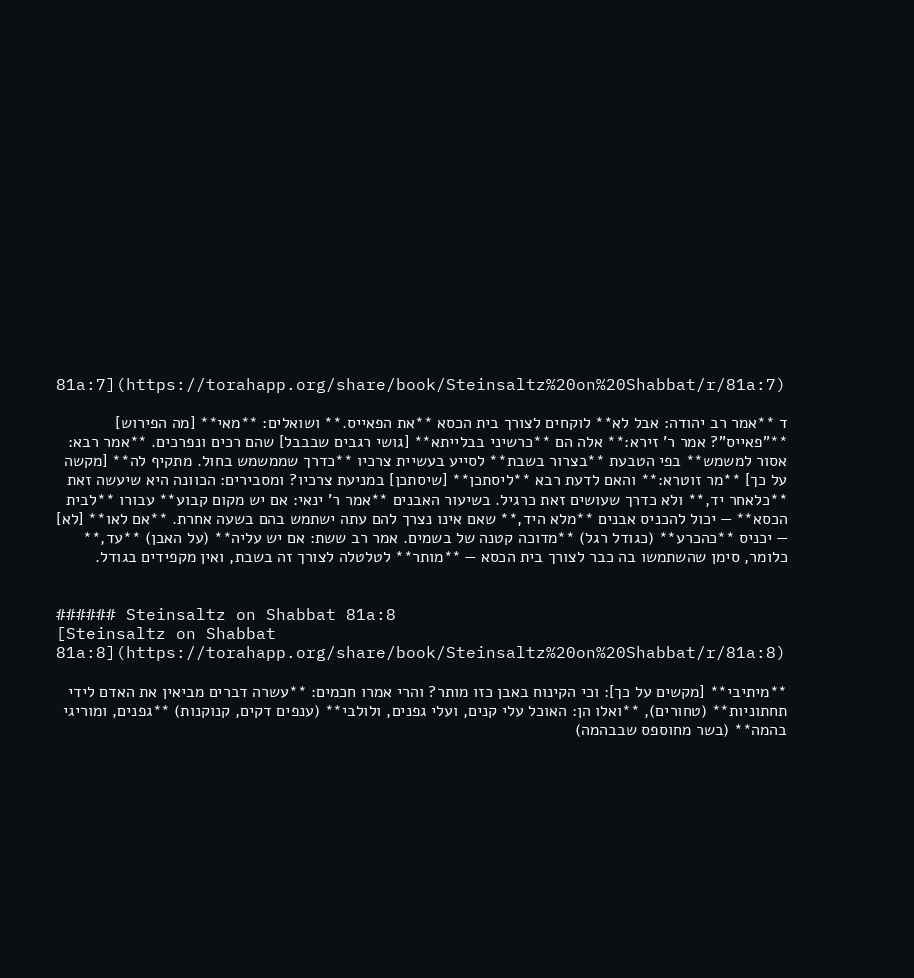81a:7](https://torahapp.org/share/book/Steinsaltz%20on%20Shabbat/r/81a:7)

ד **אמר רב יהודה: אבל לא** לוקחים לצורך בית הכסא **את הפאייס.** ושואלים: **מאי** [מה הפירוש] **"פאייס"? אמר ר' זירא:** אלה הם **כרשיני בבלייתא** [גושי רגבים שבבבל] שהם רכים ונפרכים. **אמר רבא: אסור למשמש** בפי הטבעת **בצרור בשבת** לסייע בעשיית צרכיו **כדרך שממשמש בחול. מתקיף לה** [מקשה על כך] **מר זוטרא:** והאם לדעת רבא **ליסתכן** [שיסתכן] במניעת צרכיו? ומסבירים: הכוונה היא שיעשה זאת **כלאחר יד,** ולא כדרך שעושים זאת כרגיל. בשיעור האבנים **אמר ר' ינאי: אם יש מקום קבוע** עבורו **לבית הכסא** — יכול להכניס אבנים **מלא היד,** שאם אינו נצרך להם עתה ישתמש בהם בשעה אחרת. **אם לאו** [לא] — יכניס **כהכרע** (כגודל רגל) **מדוכה קטנה של בשמים. אמר רב ששת: אם יש עליה** (על האבן) **עד,** כלומר, סימן שהשתמשו בה כבר לצורך בית הכסא — **מותר** לטלטלה לצורך זה בשבת, ואין מקפידים בגודל.


###### Steinsaltz on Shabbat 81a:8
[Steinsaltz on Shabbat 81a:8](https://torahapp.org/share/book/Steinsaltz%20on%20Shabbat/r/81a:8)

**מיתיבי** [מקשים על כך]: וכי הקינוח באבן כזו מותר? והרי אמרו חכמים: **עשרה דברים מביאין את האדם לידי תחתוניות** (טחורים), **ואלו הן: האוכל עלי קנים, ועלי גפנים, ולולבי** (ענפים דקים, קנוקנות) **גפנים, ומוריגי בהמה** (בשר מחוספס שבבהמה)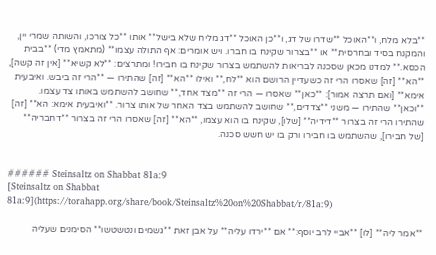**בלא מלח, ו**האוכל **שדרו של דג, ו**כן האוכל **דג מליח שלא בישל** אותו **כל צורכו, והשותה שמרי יין, והמקנח בסיד ובחרסית** או **בצרור שקינח בו חברו. ויש אומרים: אף התולה עצמו** (מתאמץ מדי) **בבית הכסא.** למדנו מכאן שסכנה לבריאות להשתמש בצרור שקינח בו חבירו! ומתרצים: **לא קשיא** [אין זה קשה], **הא** [זה] שאסרו הרי זה כשעדיין הרושם הוא **לח,** ואילו **הא** [זה] שהתירו — **הרי זה ביבש. ואיבעית אימא** [ואם תרצה אמור]: **כאן** שאסרו — הרי זה **מצד אחד,** שחושב להשתמש באותו צד עצמו. **וכאן** שהתירו — משני **צדדים,** שחושב להשתמש בצד האחר של אותו צרור. **ואיבעית אימא: הא** [זה] שהתירו הרי זה בצרור **דידיה** [שלו], שקינח בו הוא עצמו, **הא** [זה] שאסרו הרי זה בצרור **דחבריה** [של חבירו], שהשתמש בו חבירו ורק בו יש חשש סכנה.


###### Steinsaltz on Shabbat 81a:9
[Steinsaltz on Shabbat 81a:9](https://torahapp.org/share/book/Steinsaltz%20on%20Shabbat/r/81a:9)

**אמר ליה** [לו] **אביי לרב יוסף:** אם **ירדו עליה** על אבן זאת **גשמים ונטשטשו** הסימנים שעליה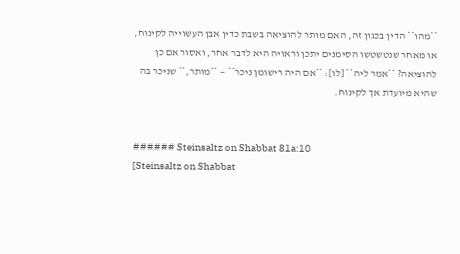**מהו** הדין בכגון זה, האם מותר להוציאה בשבת כדין אבן העשוייה לקינוח, או מאחר שנטשטשו הסימנים יתכן וראויה היא לדבר אחר, ואסור אם כן להוציאה? **אמר ליה** [לו]: **אם היה רישומן ניכר** — **מותר,** שניכר בה שהיא מיועדת אך לקינוח.


###### Steinsaltz on Shabbat 81a:10
[Steinsaltz on Shabbat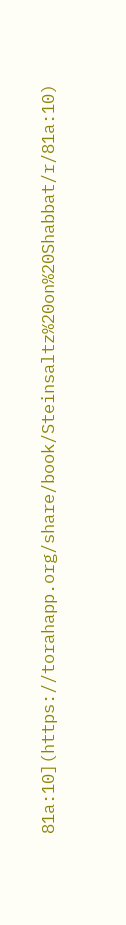81a:10](https://torahapp.org/share/book/Steinsaltz%20on%20Shabbat/r/81a:10)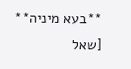**בעא מיניה** [שאל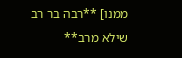ממנו] **רבה בר רב שילא מרב**